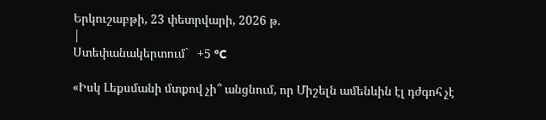Երկուշաբթի, 23 փետրվարի, 2026 թ.
|
Ստեփանակերտում`   +5 °C

«Իսկ Լեքսմանի մտքով չի՞ անցնում, որ Միշելն ամենևին էլ դժգոհ չէ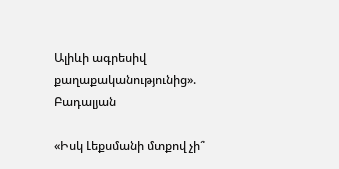Ալիևի ագրեսիվ քաղաքականությունից». Բադալյան

«Իսկ Լեքսմանի մտքով չի՞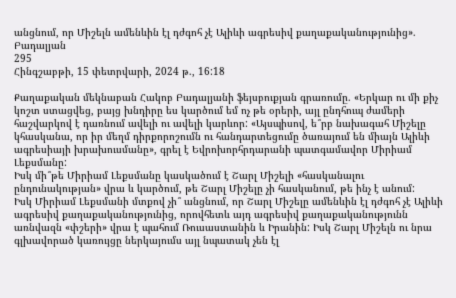անցնում, որ Միշելն ամենևին էլ դժգոհ չէ Ալիևի ագրեսիվ քաղաքականությունից». Բադալյան
295
Հինգշաբթի, 15 փետրվարի, 2024 թ., 16:18

Քաղաքական մեկնաբան Հակոբ Բադալյանի ֆեյսբուքյան գրառումը. «Երկար ու մի քիչ կոշտ ստացվեց, բայց խնդիրը ես կարծում եմ ոչ թե օրերի, այլ ընդհուպ ժամերի հաշվարկով է դառնում ավելի ու ավելի կարևոր: «Այսպիսով, ե՞րբ նախագահ Միշելը կհասկանա, որ իր մեղմ դիրքորոշումն ու հանդարտեցումը ծառայում են միայն Ալիևի ագրեսիայի խրախուսմանը», գրել է Եվրոխորհրդարանի պատգամավոր Միրիամ Լեքսմանը:
Իսկ մի՞թե Միրիամ Լեքսմանը կասկածում է Շարլ Միշելի «հասկանալու ընդունակության» վրա և կարծում, թե Շարլ Միշելը չի հասկանում, թե ինչ է անում:
Իսկ Միրիամ Լեքսմանի մտքով չի՞ անցնում, որ Շարլ Միշելը ամենևին էլ դժգոհ չէ Ալիևի ագրեսիվ քաղաքականությունից, որովհետև այդ ագրեսիվ քաղաքականությունն առնվազն «փշերի» վրա է պահում Ռուսաստանին և Իրանին: Իսկ Շարլ Միշելն ու նրա գլխավորած կառույցը ներկայումս այլ նպատակ չեն էլ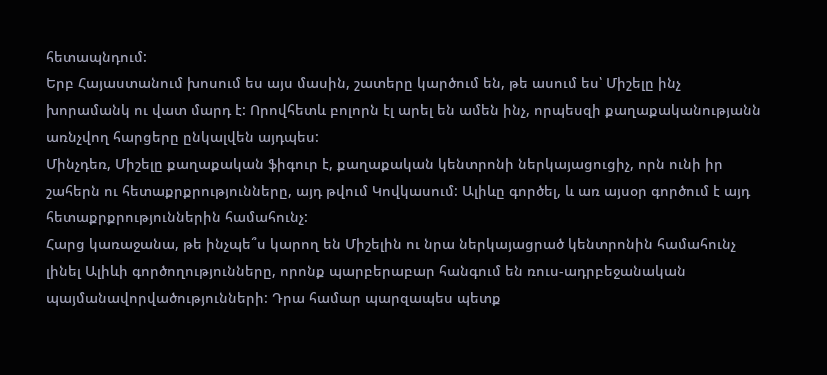հետապնդում:
Երբ Հայաստանում խոսում ես այս մասին, շատերը կարծում են, թե ասում ես՝ Միշելը ինչ խորամանկ ու վատ մարդ է: Որովհետև բոլորն էլ արել են ամեն ինչ, որպեսզի քաղաքականությանն առնչվող հարցերը ընկալվեն այդպես:
Մինչդեռ, Միշելը քաղաքական ֆիգուր է, քաղաքական կենտրոնի ներկայացուցիչ, որն ունի իր շահերն ու հետաքրքրությունները, այդ թվում Կովկասում: Ալիևը գործել, և առ այսօր գործում է այդ հետաքրքրություններին համահունչ:
Հարց կառաջանա, թե ինչպե՞ս կարող են Միշելին ու նրա ներկայացրած կենտրոնին համահունչ լինել Ալիևի գործողությունները, որոնք պարբերաբար հանգում են ռուս-ադրբեջանական պայմանավորվածությունների: Դրա համար պարզապես պետք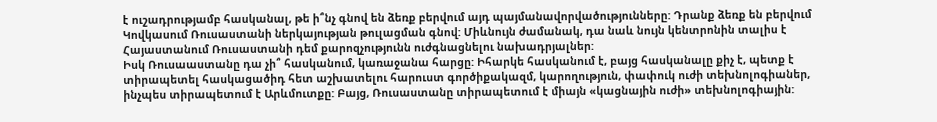է ուշադրությամբ հասկանալ, թե ի՞նչ գնով են ձեռք բերվում այդ պայմանավորվածությունները: Դրանք ձեռք են բերվում Կովկասում Ռուսաստանի ներկայության թուլացման գնով: Միևնույն ժամանակ, դա նաև նույն կենտրոնին տալիս է Հայաստանում Ռուսաստանի դեմ քարոզչությունն ուժգնացնելու նախադրյալներ:
Իսկ Ռուսաաստանը դա չի՞ հասկանում, կառաջանա հարցը: Իհարկե հասկանում է, բայց հասկանալը քիչ է, պետք է տիրապետել հասկացածիդ հետ աշխատելու հարուստ գործիքակազմ, կարողություն, փափուկ ուժի տեխնոլոգիաներ, ինչպես տիրապետում է Արևմուտքը: Բայց, Ռուսաստանը տիրապետում է միայն «կացնային ուժի» տեխնոլոգիային: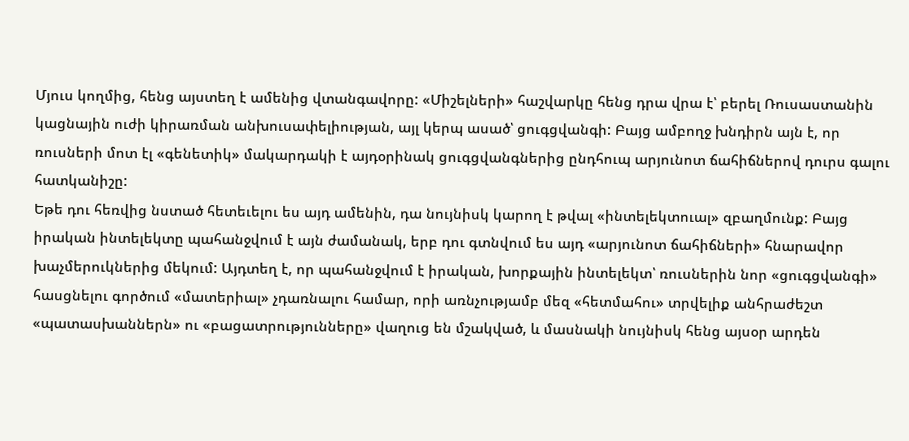Մյուս կողմից, հենց այստեղ է ամենից վտանգավորը: «Միշելների» հաշվարկը հենց դրա վրա է՝ բերել Ռուսաստանին կացնային ուժի կիրառման անխուսափելիության, այլ կերպ ասած՝ ցուգցվանգի: Բայց ամբողջ խնդիրն այն է, որ ռուսների մոտ էլ «գենետիկ» մակարդակի է այդօրինակ ցուգցվանգներից ընդհուպ արյունոտ ճահիճներով դուրս գալու հատկանիշը:
Եթե դու հեռվից նստած հետեւելու ես այդ ամենին, դա նույնիսկ կարող է թվալ «ինտելեկտուալ» զբաղմունք: Բայց իրական ինտելեկտը պահանջվում է այն ժամանակ, երբ դու գտնվում ես այդ «արյունոտ ճահիճների» հնարավոր խաչմերուկներից մեկում: Այդտեղ է, որ պահանջվում է իրական, խորքային ինտելեկտ՝ ռուսներին նոր «ցուգցվանգի» հասցնելու գործում «մատերիալ» չդառնալու համար, որի առնչությամբ մեզ «հետմահու» տրվելիք անհրաժեշտ «պատասխաններն» ու «բացատրությունները» վաղուց են մշակված, և մասնակի նույնիսկ հենց այսօր արդեն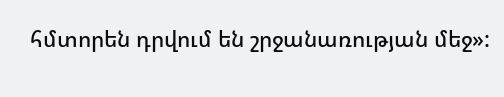հմտորեն դրվում են շրջանառության մեջ»: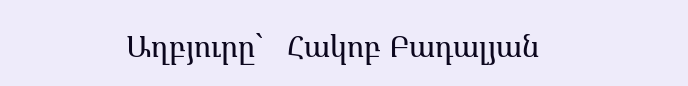Աղբյուրը`   Հակոբ Բադալյան